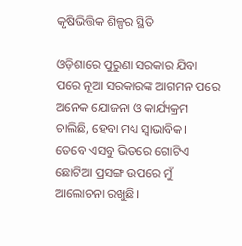କୃଷିଭିତ୍ତିକ ଶିଳ୍ପର ସ୍ଥିତି

ଓଡ଼ିଶାରେ ପୁରୁଣା ସରକାର ଯିବା ପରେ ନୂଆ ସରକାରଙ୍କ ଆଗମନ ପରେ ଅନେକ ଯୋଜନା ଓ କାର୍ଯ୍ୟକ୍ରମ ଚାଲିଛି, ହେବା ମଧ୍ୟ ସ୍ବାଭାବିକ। ତେବେ ଏସବୁ ଭିତରେ ଗୋଟିଏ ଛୋଟିଆ ପ୍ରସଙ୍ଗ ଉପରେ ମୁଁ ଆଲୋଚନା ରଖୁଛି।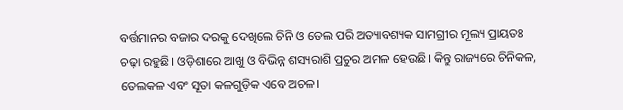ବର୍ତ୍ତମାନର ବଜାର ଦରକୁ ଦେଖିଲେ ଚିନି ଓ ତେଲ ପରି ଅତ୍ୟାବଶ୍ୟକ ସାମଗ୍ରୀର ମୂଲ୍ୟ ପ୍ରାୟତଃ ଚଢ଼ା ରହୁଛି। ଓଡ଼ିଶାରେ ଆଖୁ ଓ ବିଭିନ୍ନ ଶସ୍ୟରାଶି ପ୍ରଚୁର ଅମଳ ହେଉଛି। କିନ୍ତୁ ରାଜ୍ୟରେ ଚିନିକଳ, ତେଲକଳ ଏବଂ ସୂତା କଳଗୁଡ଼ିକ ଏବେ ଅଚଳ।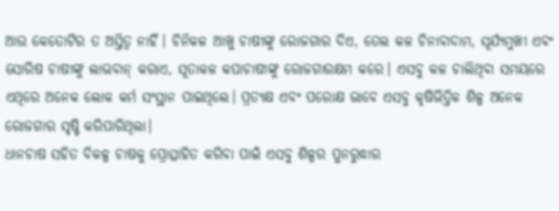ଆଉ କେତୋଟିର ତ ଅସ୍ତିତ୍ୱ ନାହିଁ। ଚିନିକଳ ଆଖୁ ଚାଷୀଙ୍କୁ ରୋଜଗାର ଦିଏ, ତେଲ କଳ ଚିନାବାଦାମ, ସୂର୍ଯ୍ୟମୁଖୀ ଏବଂ ସୋରିଷ ଚାଷୀଙ୍କୁ ଲାଭବାନ୍‌ କରାଏ, ସୂତାକଳ କପାଚାଷୀଙ୍କୁ ରୋଜଗାରକ୍ଷମ କରେ। ଏସବୁ କଳ ଚାଲିଥିବା ସମୟରେ ଏଥିରେ ଅନେକ ଲୋକ କର୍ମ ସଂସ୍ଥାନ ପାଇଥିଲେ। ପ୍ରତ୍ୟକ୍ଷ ଏବଂ ପରୋକ୍ଷ ଭାବେ ଏସବୁ କୃଷିଭିତ୍ତିକ ଶିଳ୍ପ ଅନେକ ରୋଜଗାର ସୃଷ୍ଟି କରିପାରିଥିଲା।
ଧାନଚାଷ ସହିତ ବିକଳ୍ପ ଚାଷକୁ ପ୍ରୋତ୍ସାହିତ କରିବା ପାଇଁ ଏସବୁ ଶିଳ୍ପର ପୁନରୁଦ୍ଧାର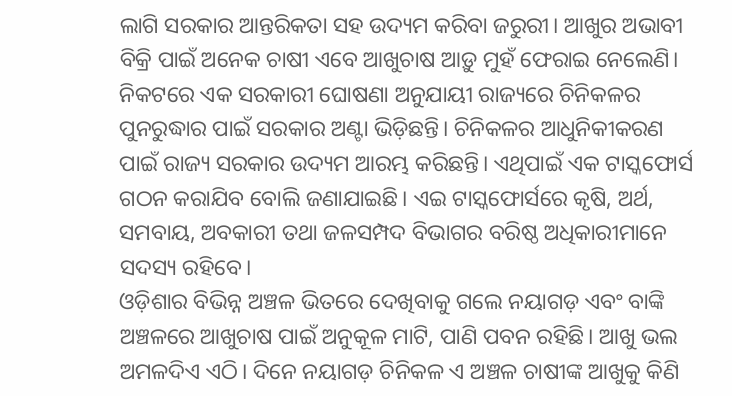ଲାଗି ସରକାର ଆନ୍ତରିକତା ସହ ଉଦ୍ୟମ କରିବା ଜରୁରୀ। ଆଖୁର ଅଭାବୀ ବିକ୍ରି ପାଇଁ ଅନେକ ଚାଷୀ ଏବେ ଆଖୁଚାଷ ଆଡ଼ୁ ମୁହଁ ଫେରାଇ ନେଲେଣି। ନିକଟରେ ଏକ ସରକାରୀ ଘୋଷଣା ଅନୁଯାୟୀ ରାଜ୍ୟରେ ଚିନିକଳର ପୁନରୁଦ୍ଧାର ପାଇଁ ସରକାର ଅଣ୍ଟା ଭିଡ଼ିଛନ୍ତି। ଚିନିକଳର ଆଧୁନିକୀକରଣ ପାଇଁ ରାଜ୍ୟ ସରକାର ଉଦ୍ୟମ ଆରମ୍ଭ କରିଛନ୍ତି। ଏଥିପାଇଁ ଏକ ଟାସ୍କଫୋର୍ସ ଗଠନ କରାଯିବ ବୋଲି ଜଣାଯାଇଛି। ଏଇ ଟାସ୍କଫୋର୍ସରେ କୃଷି, ଅର୍ଥ, ସମବାୟ, ଅବକାରୀ ତଥା ଜଳସମ୍ପଦ ବିଭାଗର ବରିଷ୍ଠ ଅଧିକାରୀମାନେ ସଦସ୍ୟ ରହିବେ।
ଓଡ଼ିଶାର ବିଭିନ୍ନ ଅଞ୍ଚଳ ଭିତରେ ଦେଖିବାକୁ ଗଲେ ନୟାଗଡ଼ ଏବଂ ବାଙ୍କି ଅଞ୍ଚଳରେ ଆଖୁଚାଷ ପାଇଁ ଅନୁକୂଳ ମାଟି, ପାଣି ପବନ ରହିଛି। ଆଖୁ ଭଲ ଅମଳଦିଏ ଏଠି। ଦିନେ ନୟାଗଡ଼ ଚିନିକଳ ଏ ଅଞ୍ଚଳ ଚାଷୀଙ୍କ ଆଖୁକୁ କିଣି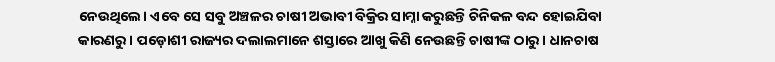ନେଉଥିଲେ। ଏବେ ସେ ସବୁ ଅଞ୍ଚଳର ଚାଷୀ ଅଭାବୀ ବିକ୍ରିର ସାମ୍ନା କରୁଛନ୍ତି ଚିନିକଳ ବନ୍ଦ ହୋଇଯିବା କାରଣରୁ। ପଡ଼ୋଶୀ ରାଜ୍ୟର ଦଲାଲମାନେ ଶସ୍ତାରେ ଆଖୁ କିଣି ନେଉଛନ୍ତି ଚାଷୀଙ୍କ ଠାରୁ। ଧାନଚାଷ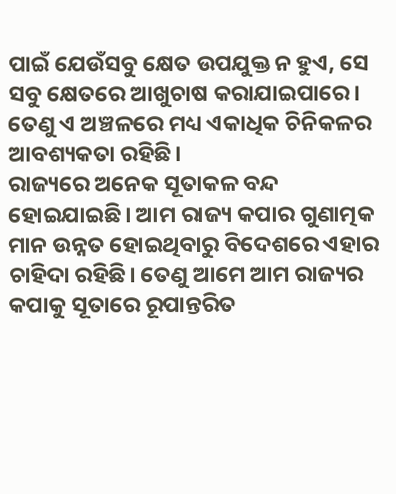ପାଇଁ ଯେଉଁସବୁ କ୍ଷେତ ଉପଯୁକ୍ତ ନ ହୁଏ, ସେ ସବୁ କ୍ଷେତରେ ଆଖୁଚାଷ କରାଯାଇପାରେ। ତେଣୁ ଏ ଅଞ୍ଚଳରେ ମଧ୍ୟ ଏକାଧିକ ଚିନିକଳର ଆବଶ୍ୟକତା ରହିଛି।
ରାଜ୍ୟରେ ଅନେକ ସୂତାକଳ ବନ୍ଦ ହୋଇଯାଇଛି। ଆମ ରାଜ୍ୟ କପାର ଗୁଣାତ୍ମକ ମାନ ଉନ୍ନତ ହୋଇଥିବାରୁ ବିଦେଶରେ ଏହାର ଚାହିଦା ରହିଛି। ତେଣୁ ଆମେ ଆମ ରାଜ୍ୟର କପାକୁ ସୂତାରେ ରୂପାନ୍ତରିତ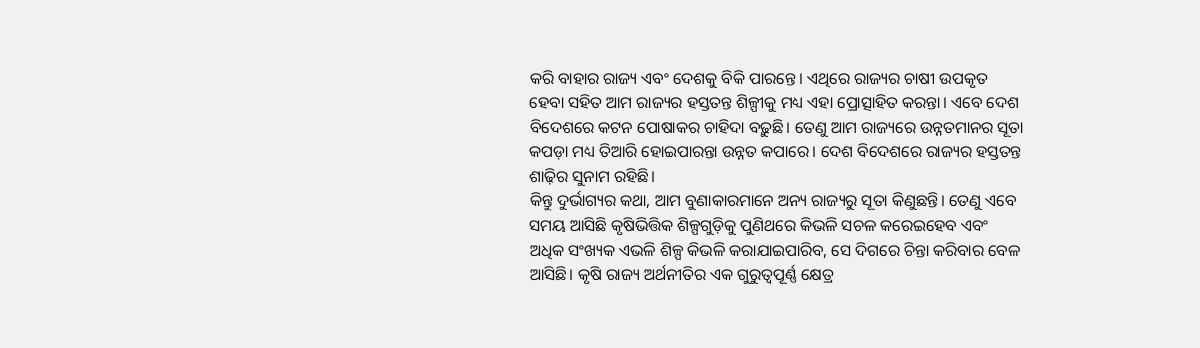କରି ବାହାର ରାଜ୍ୟ ଏବଂ ଦେଶକୁ ବିକି ପାରନ୍ତେ। ଏଥିରେ ରାଜ୍ୟର ଚାଷୀ ଉପକୃତ ହେବା ସହିତ ଆମ ରାଜ୍ୟର ହସ୍ତତନ୍ତ ଶିଳ୍ପୀକୁ ମଧ୍ୟ ଏହା ପ୍ରୋତ୍ସାହିତ କରନ୍ତା। ଏବେ ଦେଶ ବିଦେଶରେ କଟନ ପୋଷାକର ଚାହିଦା ବଢ଼ୁଛି। ତେଣୁ ଆମ ରାଜ୍ୟରେ ଉନ୍ନତମାନର ସୂତା କପଡ଼ା ମଧ୍ୟ ତିଆରି ହୋଇପାରନ୍ତା ଉନ୍ନତ କପାରେ। ଦେଶ ବିଦେଶରେ ରାଜ୍ୟର ହସ୍ତତନ୍ତ ଶାଢ଼ିର ସୁନାମ ରହିଛି।
କିନ୍ତୁ ଦୁର୍ଭାଗ୍ୟର କଥା, ଆମ ବୁଣାକାରମାନେ ଅନ୍ୟ ରାଜ୍ୟରୁ ସୂତା କିଣୁଛନ୍ତି। ତେଣୁ ଏବେ ସମୟ ଆସିଛି କୃଷିଭିତ୍ତିକ ଶିଳ୍ପଗୁଡ଼ିକୁ ପୁଣିଥରେ କିଭଳି ସଚଳ କରେଇହେବ ଏବଂ ଅଧିକ ସଂଖ୍ୟକ ଏଭଳି ଶିଳ୍ପ କିଭଳି କରାଯାଇପାରିବ, ସେ ଦିଗରେ ଚିନ୍ତା କରିବାର ବେଳ ଆସିଛି। କୃଷି ରାଜ୍ୟ ଅର୍ଥନୀତିର ଏକ ଗୁରୁତ୍ୱପୂର୍ଣ୍ଣ କ୍ଷେତ୍ର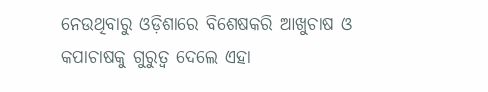ନେଉଥିବାରୁ ଓଡ଼ିଶାରେ ବିଶେଷକରି ଆଖୁଚାଷ ଓ କପାଚାଷକୁ ଗୁରୁତ୍ୱ ଦେଲେ ଏହା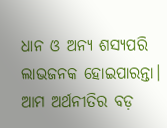ଧାନ ଓ ଅନ୍ୟ ଶସ୍ୟପରି ଲାଭଜନକ ହୋଇପାରନ୍ତା।
ଆମ ଅର୍ଥନୀତିର ବଡ଼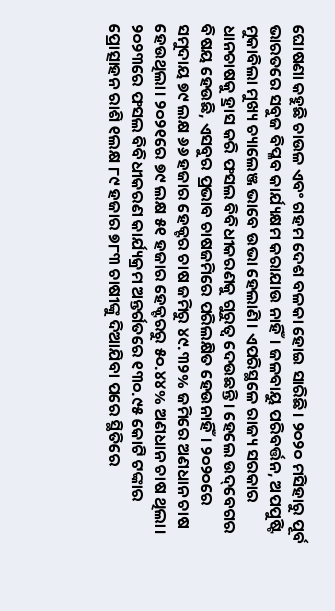ଘୋଷଣା କହୁଛି ଚାଉଳ ଏବଂ ଗହମ ଦେଶ ବଳକା ହୋଇ ସାରିଛି। ୨୦୨୦ ମସିହାରୁ ପୂର୍ବ ଭାରତରେ ସବୁଜ ବିପ୍ଳବ କାର୍ଯ୍ୟକ୍ଷମ କରାଯାଉ ନାହିଁ। ଜଳବାୟୁ ପରିବର୍ତ୍ତନ, ଅପପୁଷ୍ଟି ମୁକାବିଲା ମୁଖ୍ୟ ଚ୍ୟାଲେଞ୍ଜ ଭାବେ ଉଭା ହେଲାଣି। ଏପରିସ୍ଥଳେ ରାଜ୍ୟ ସରକାର ଧାନଚାଷକୁ ହ୍ରାସ କରି ଫସଲ ବିବିଧୀକରଣକୁ ଗୁରୁତ୍ୱ ଦେଉଛନ୍ତି। ହେଲେ ଉଦ୍‌ବେଗର ବିଷୟ ହେଉଛି, ଏସବୁର ପ୍ରଭାବ ଚାଷଜମିରେ ପରିଲକ୍ଷିତ ହେଉନାହିଁ। ୨୦୨୦ରେ ସମୁଦାୟ ୭୯ ଲକ୍ଷ ୬୬ ହଜାର ହେକ୍ଟର ଚାଷ ଜମିରୁ ୪୯.୩୨% ଜମିରେ ଅଣଧାନ ଚାଷ ହେଉଥିଲା। ୨୦୨୧ରେ ୭୯ ଲକ୍ଷ ୫୧ ହଜାର ହେକ୍ଟରରୁ ୫୦.୪୪% ଅଣଧାନ ଚାଷ ଥିଲା। ୨୦୨୩ରେ ଫସଲ ବିବିଧୀକରଣ କାର୍ଯ୍ୟକ୍ରମ ଅନ୍ତର୍ଗତରେ ୧୩୦.୯୫ କୋଟି ଟଙ୍କାର ପ୍ରୋତ୍ସାହନ ରାଶି ୧ଲକ୍ଷ ୮୯ ହଜାର ୭୮୩ ଚାଷୀଙ୍କୁ ଦିଆଯିବା ପରେ ସ୍ଥିତିରେ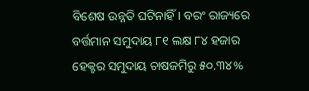ବିଶେଷ ଉନ୍ନତି ଘଟିନାହିଁ। ବରଂ ରାଜ୍ୟରେ ବର୍ତ୍ତମାନ ସମୁଦାୟ ୮୧ ଲକ୍ଷ ୮୪ ହଜାର ହେକ୍ଟର ସମୁଦାୟ ଚାଷଜମିରୁ ୫୦.୩୪%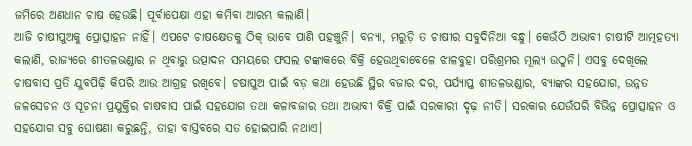ଜମିରେ ଅଣଧାନ ଚାଷ ହେଉଛି। ପୂର୍ବାପେକ୍ଷା ଏହା କମିବା ଆରମ୍ଭ କଲାଣି।
ଆଜି ଚାଷୀପୁଅକୁ ପ୍ରୋତ୍ସାହନ ନାହିଁ। ଏପଟେ ଚାଷକ୍ଷେତକୁ ଠିକ୍‌ ଭାବେ ପାଣି ପହଞ୍ଚୁନି। ବନ୍ୟା, ମରୁଡ଼ି ତ ଚାଷୀର ସବୁଦିନିଆ ବନ୍ଧୁ। କେଉଁଠି ଅଭାବୀ ଚାଷୀଟି ଆତ୍ମହତ୍ୟା କଲାଣି, ରାଜ୍ୟରେ ଶୀତଳଭଣ୍ଡାର ନ ଥିବାରୁ ଉତ୍ପାଦନ ସମୟରେ ଫସଲ ଟଙ୍କାକରେ ବିକ୍ରି ହେଉଥିବାବେଳେ ଝାଳବୁହା ପରିଶ୍ରମର ମୂଲ୍ୟ ଉଠୁନି। ଏସବୁ ଦେଖିଲେ ଚାଷବାସ ପ୍ରତି ଯୁବପିଢ଼ି କିପରି ଆଉ ଆଗ୍ରହ ରଖିବେ। ଚଷାପୁଅ ପାଇଁ ବଡ଼ କଥା ହେଉଛି ସ୍ଥିର ବଜାର ଦର, ପର୍ଯ୍ୟାପ୍ତ ଶୀତଳଭଣ୍ଡାର, ବ୍ୟାଙ୍କର ସହଯୋଗ, ଉନ୍ନତ ଜଳସେଚନ ଓ ସୂଚନା ପ୍ରଯୁକ୍ତିର ଚାଷବାସ ପାଇଁ ସହଯୋଗ ତଥା କଳାବଜାର ତଥା ଅଭାବୀ ବିକ୍ରି ପାଇଁ ସରକାରୀ ଦୃଢ଼ ନୀତି। ସରକାର ଯେଉଁପରି ବିଭିନ୍ନ ପ୍ରୋତ୍ସାହନ ଓ ସହଯୋଗ ସବୁ ଘୋଷଣା କରୁଛନ୍ତି, ତାହା ବାସ୍ତବରେ ସତ ହୋଇପାରି ନଥାଏ।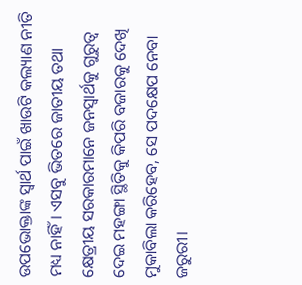ଉପଭୋକ୍ତାଙ୍କ ସ୍ବାର୍ଥ ପାଇଁ ଖାଉଟି କଲ୍ୟାଣ ନୀତି ମଧ୍ୟ ନାହିଁ। ଏସବୁ ଭିତରେ ଜାତୀୟ ତଥା କ୍ଷେତ୍ରୀୟ ସରକାରମାନେ ଜନସ୍ବାର୍ଥକୁ ଗୁରୁତ୍ୱ ଦେଇ ମହଙ୍ଗା ସ୍ଥିତିକୁ କିପରି ବଜାରକୁ ଦେଖି ମୁକାବିଲା କରିହେବ, ସେ ପଦକ୍ଷେପ ନେବା ଜରୁରୀ।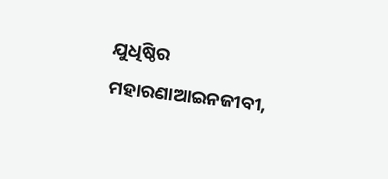ଯୁଧିଷ୍ଠିର ମହାରଣାଆଇନଜୀବୀ,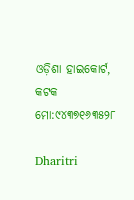ଓଡ଼ିଶା ହାଇକୋର୍ଟ, କଟକ
ମୋ:୯୪୩୭୧୬୩୫୨୮

Dharitri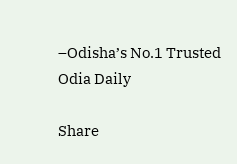–Odisha’s No.1 Trusted Odia Daily

Share